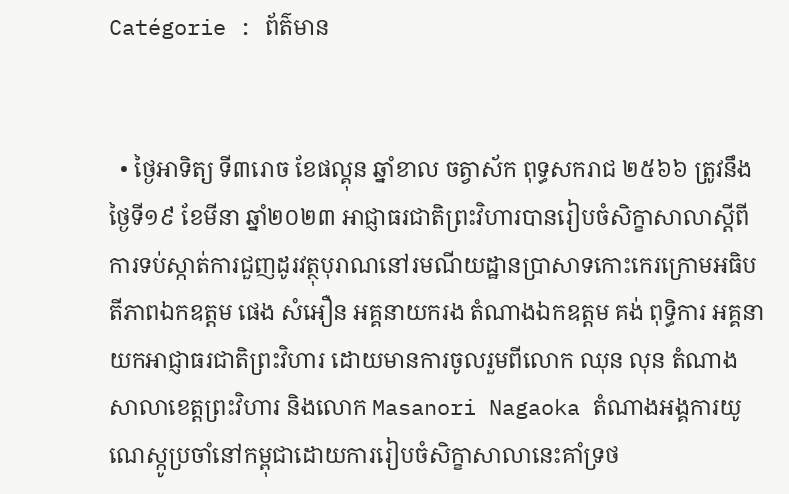Catégorie : ព័ត៌មាន


  • ថ្ងៃអាទិត្យ ទី៣រោច ខែផល្គុន ឆ្នាំខាល ចត្វាស័ក ពុទ្ធសករាជ ២៥៦៦ ត្រូវនឹងថ្ងៃទី១៩ ខែមីនា ឆ្នាំ២០២៣ អាជ្ញាធរជាតិព្រះវិហារបានរៀបចំសិក្ខាសាលាស្តីពី ការទប់ស្កាត់ការជួញដូរវត្ថុបុរាណនៅរមណីយដ្ឋានប្រាសាទកោះកេរក្រោមអធិបតីភាពឯកឧត្តម ផេង សំអឿន អគ្គនាយករង តំណាងឯកឧត្តម គង់ ពុទ្ធិការ អគ្គនាយកអាជ្ញាធរជាតិព្រះវិហារ ដោយមានការចូលរួមពីលោក ឈុន លុន តំណាងសាលាខេត្តព្រះវិហារ និងលោក Masanori Nagaoka តំណាងអង្គការយូណេស្កូប្រចាំនៅកម្ពុជាដោយការរៀបចំសិក្ខាសាលានេះគាំទ្រថ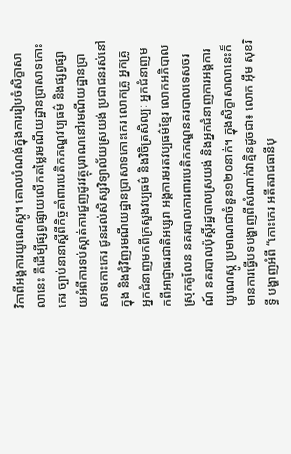វិកាពីអង្គការយូណេស្កូ។ គោលបំណង់ក្នុងការរៀបចំសិក្ខាសាលានេះ គឺដើម្បីផ្សព្វផ្សាយលើកតម្លៃរមណីយដ្ឋានប្រាសាទកោះកេរ ច្បាប់នានាស្តីពីកិច្ចគាំពារបេតិកភណ្ឌវប្បធម៌ និងផ្សព្វផ្សាយអំពីការទប់ស្កាត់ការជួញដូរវត្ថុបុរាណនៅរមណីយដ្ឋានប្រាសាទកោះកេរ ជូនដល់សិស្សវិទ្យាល័យស្រយង់ ប្រជាជនរស់នៅក្នុង និងជុំវិញរមណីយដ្ឋានប្រាសាទកោះកេរ លោកគ្រូ អ្នកគ្រូ អ្នកជំនាញមកពីក្រសួងវប្បធម៌ និងវិចិត្រសិល្បៈ អ្នកជំនាញមកពីអាជ្ញាធរជាតិអប្សរា អង្គការមរតវប្បធម៌ខ្មែរ លោកអភិបាលស្រុកគូលែន នគរបាលការពារបេតិកភណ្ឌនគរបាលទេសចរណ៍ នគរបាលប៉ុស្តិ៍រដ្ឋបាលស្រយង់ និងអ្នកជំនាញការអង្គការយូណេស្កូ ប្រមាណជាចំនួន១២០នាក់។ ក្នុងសិក្ខាសាលានេះក៏មានការធ្វើបទបង្ហាញពីសំណាក់វាគ្មិនដូចជា៖ លោក អុឹម សុខរិទ្ធី បង្ហាញអំពី “កោះកេរ អតីតរាជធានីបុ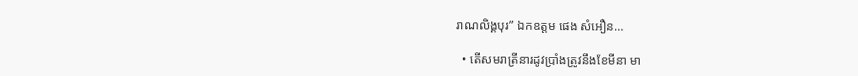រាណលិង្គបុរ” ឯកឧត្តម ផេង សំអឿន…

  • តើសមរាត្រីនារដូវប្រាំងត្រូវនឹងខែមីនា មា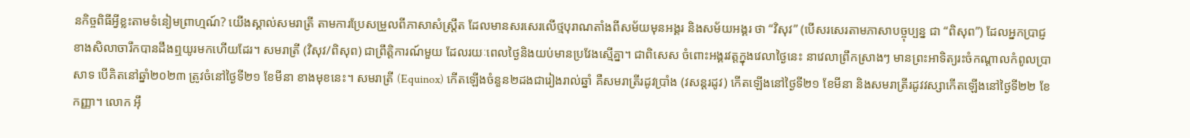នកិច្ចពិធីអ្វីខ្លះតាមទំនៀមព្រាហ្មណ៍? យើងស្គាល់សមរាត្រី តាមការប្រែសម្រួលពីភាសាសំស្ត្រឹត ដែលមានសរសេរលើថ្មបុរាណតាំងពីសម័យមុនអង្គរ និងសម័យអង្គរ ថា “វិសុវ” (បើសរសេរតាមភាសាបច្ចុប្បន្ន ជា “ពិសុព”) ដែលអ្នកប្រាជ្ញខាងសិលាចារឹកបានដឹងឮយូរមកហើយដែរ។ សមរាត្រី (វិសុវ/ពិសុព) ជាព្រឹត្តិការណ៍មួយ ដែលរយៈពេលថ្ងៃនិងយប់មានប្រវែងស្មើគ្នា។ ជាពិសេស ចំពោះអង្គរវត្តក្នុងវេលាថ្ងៃនេះ នាវេលាព្រឹកស្រាងៗ មានព្រះអាទិត្យរះចំកណ្តាលកំពូលប្រាសាទ បើគិតនៅឆ្នាំ២០២៣ ត្រូវចំនៅថ្ងៃទី២១ ខែមីនា ខាងមុខនេះ។ សមរាត្រី (Equinox) កើតឡើងចំនួន២ដងជារៀងរាល់ឆ្នាំ គឺសមរាត្រីរដូវប្រាំង (វសន្តរដូវ) កើតឡើងនៅថ្ងៃទី២១ ខែមីនា និងសមរាត្រីរដូវវស្សាកើតឡើងនៅថ្ងៃទី២២ ខែកញ្ញា។ លោក អ៊ឹ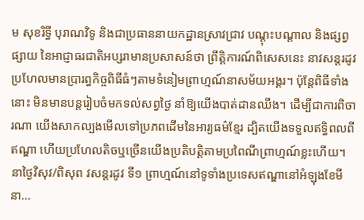ម សុខរិទ្ធី បុរាណវិទូ និងជាប្រធាននាយកដ្ឋានស្រាវជ្រាវ បណ្តុះបណ្តាល និងផ្សព្វផ្សាយ នៃអាជ្ញាធរជាតិអប្សរាមានប្រសាសន៍ថា ព្រឹត្តិការណ៍ពិសេសនេះ នាវសន្តរដូវ ប្រហែលមានប្រារព្ធកិច្ចពិធីធំៗតាមទំនៀមព្រាហ្មណ៍នាសម័យអង្គរ។ ប៉ុន្តែពិធីទាំងនោះ មិនមានបន្តរៀបចំមកទល់សព្វថ្ងៃ នាំឱ្យយើងបាត់ដានឈឹង។ ដើម្បីជាការពិចារណា យើងសាកល្បងមើលទៅប្រភពដើមនៃអារ្យធម៌ខ្មែរ ដ្បិតយើងទទួលឥទ្ធិពលពីឥណ្ឌា ហើយប្រហែលតិចឬច្រើនយើងប្រតិបត្តិតាមប្រពៃណីព្រាហ្មណ៍ខ្លះហើយ។ នាថ្ងៃវិសុវ/ពិសុព វសន្តរដូវ ទី១ ព្រាហ្មណ៍នៅទូទាំងប្រទេសឥណ្ឌានៅអំឡុងខែមីនា…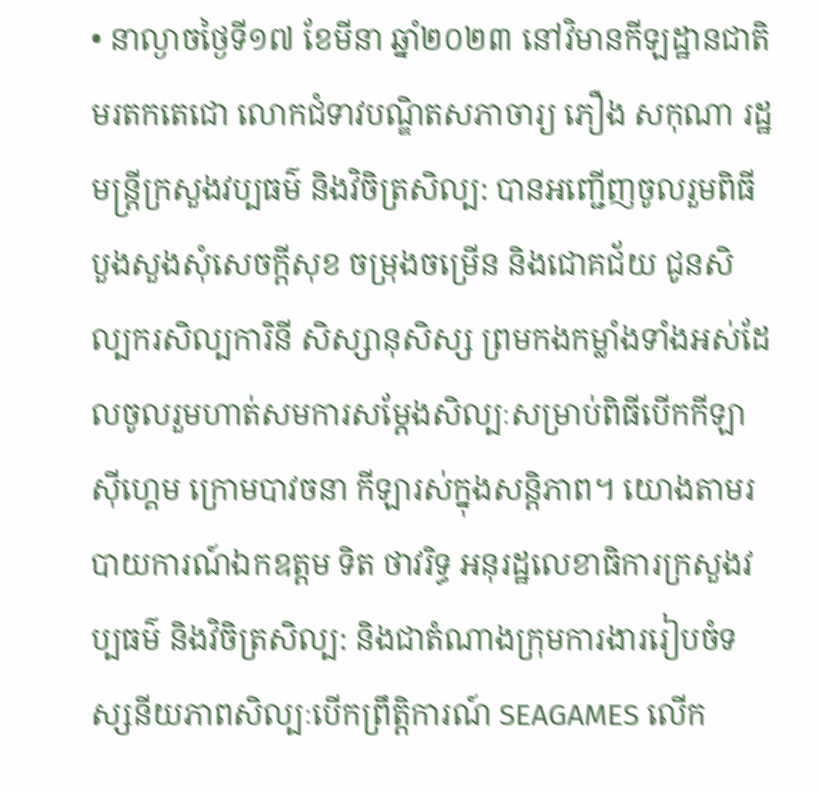• នាល្ងាចថ្ងៃទី១៧ ខែមីនា ឆ្នាំ២០២៣ នៅវិមានកីឡដ្ឋានជាតិមរតកតេជោ លោកជំទាវបណ្ឌិតសភាចារ្យ ភឿង សកុណា រដ្ឋមន្ត្រីក្រសួងវប្បធម៌ និងវិចិត្រសិល្ប: បានអញ្ជើញចូលរួមពិធីបួងសួងសុំសេចក្តីសុខ ចម្រុងចម្រើន និងជោគជ័យ ជូនសិល្បករសិល្បការិនី សិស្សានុសិស្ស ព្រមកងកម្លាំងទាំងអស់ដែលចូលរួមហាត់សមការសម្តែងសិល្បៈសម្រាប់ពិធីបើកកីឡាសុីហ្គេម ក្រោមបាវចនា កីឡារស់ក្នុងសន្តិភាព។ យោងតាមរបាយការណ៍ឯកឧត្ដម ទិត ថាវរិទ្ធ អនុរដ្ឋលេខាធិការក្រសួងវប្បធម៌ និងវិចិត្រសិល្ប: និងជាតំណាងក្រុមការងាររៀបចំទស្សនីយភាពសិល្បៈបើកព្រឹត្តិការណ៍ SEAGAMES លើក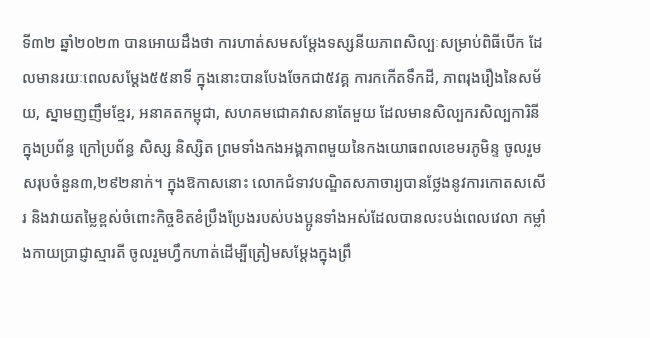ទី៣២ ឆ្នាំ២០២៣ បានអោយដឹងថា ការហាត់សមសម្តែងទស្សនីយភាពសិល្បៈសម្រាប់ពិធីបើក ដែលមានរយៈពេលសម្តែង៥៥នាទី ក្នុងនោះបានបែងចែកជា៥វគ្គ ការកកើតទឹកដី, ភាពរុងរឿងនៃសម័យ, ស្នាមញញឹមខ្មែរ, អនាគតកម្ពុជា, សហគមជោគវាសនាតែមួយ ដែលមានសិល្បករសិល្បការិនីក្នុងប្រព័ន្ធ ក្រៅប្រព័ន្ធ សិស្ស និស្សិត ព្រមទាំងកងអង្គភាពមួយនៃកងយោធពលខេមរភូមិន្ទ ចូលរួមសរុបចំនួន៣,២៩២នាក់។ ក្នុងឱកាសនោះ លោកជំទាវបណ្ឌិតសភាចារ្យបានថ្លែងនូវការកោតសសើរ និងវាយតម្លៃខ្ពស់ចំពោះកិច្ចខិតខំប្រឹងប្រែងរបស់បងប្អូនទាំងអស់ដែលបានលះបង់ពេលវេលា កម្លាំងកាយប្រាជ្ញាស្មារតី ចូលរួមហ្វឹកហាត់ដើម្បីត្រៀមសម្តែងក្នុងព្រឹ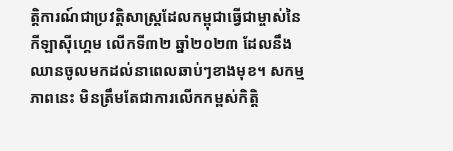ត្តិការណ៍ជាប្រវត្តិសាស្រ្តដែលកម្ពុជាធ្វើជាម្ចាស់នៃកីឡាសុីហ្គេម លើកទី៣២ ឆ្នាំ២០២៣ ដែលនឹងឈានចូលមកដល់នាពេលឆាប់ៗខាងមុខ។ សកម្មភាពនេះ មិនត្រឹមតែជាការលើកកម្ពស់កិត្តិ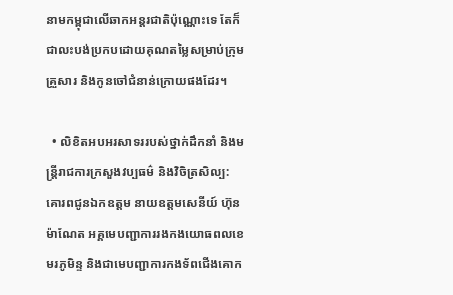នាមកម្ពុជាលើឆាកអន្តរជាតិប៉ុណ្ណោះទេ តែក៏ជាលះបង់ប្រកបដោយគុណតម្លៃសម្រាប់ក្រុមគ្រួសារ និងកូនចៅជំនាន់ក្រោយផងដែរ។

  • លិខិតអបអរសាទររបស់ថ្នាក់ដឹកនាំ និងមន្ត្រីរាជការក្រសួងវប្បធម៌ និងវិចិត្រសិល្ប: គោរពជូនឯកឧត្ដម នាយឧត្តមសេនីយ៍ ហ៊ុន ម៉ាណែត អគ្គមេបញ្ជាការរងកងយោធពលខេមរភូមិន្ទ និងជាមេបញ្ជាការកងទ័ពជើងគោក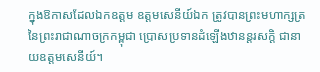ក្នុងឱកាសដែលឯកឧត្ដម ឧត្តមសេនីយ៍ឯក ត្រូវបានព្រះមហាក្សត្រនៃព្រះរាជាណាចក្រកម្ពុជា ប្រោសប្រទានដំឡើងឋានន្តរសក្ដិ ជានាយឧត្តមសេនីយ៍។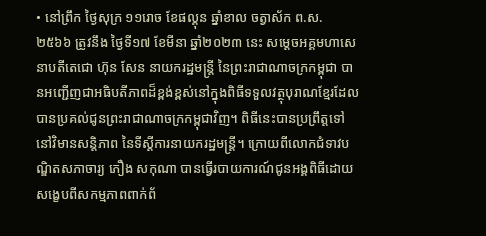• នៅព្រឹក ថ្ងៃសុក្រ ១១រោច ខែផល្គុន ឆ្នាំខាល ចត្វាស័ក ព.ស. ២៥៦៦ ត្រូវនឹង ថ្ងៃទី១៧ ខែមីនា ឆ្នាំ២០២៣ នេះ សម្ដេចអគ្គមហាសេនាបតីតេជោ ហ៊ុន សែន នាយករដ្ឋមន្ត្រី នៃព្រះរាជាណាចក្រកម្ពុជា បានអញ្ជើញជាអធិបតីភាពដ៏ខ្ពង់ខ្ពស់នៅក្នុងពិធីទទួលវត្ថុបុរាណខ្មែរដែលបានប្រគល់ជូនព្រះរាជាណាចក្រកម្ពុជាវិញ។ ពិធីនេះបានប្រព្រឹត្តទៅនៅវិមានសន្តិភាព នៃទីស្ដីការនាយករដ្ឋមន្ត្រី។ ក្រោយពីលោកជំទាវបណ្ឌិតសភាចារ្យ ភឿង សកុណា បានធ្វើរបាយការណ៍ជូនអង្គពិធីដោយសង្ខេបពីសកម្មភាពពាក់ព័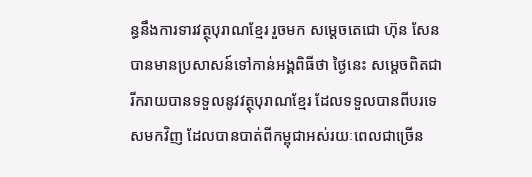ន្ធនឹងការទារវត្ថុបុរាណខ្មែរ រួចមក សម្តេចតេជោ ហ៊ុន សែន បានមានប្រសាសន៍ទៅកាន់អង្គពិធីថា ថ្ងៃនេះ សម្តេចពិតជារីករាយបានទទួលនូវវត្ថុបុរាណខ្មែរ ដែលទទួលបានពីបរទេសមកវិញ ដែលបានបាត់ពីកម្ពុជាអស់រយៈពេលជាច្រើន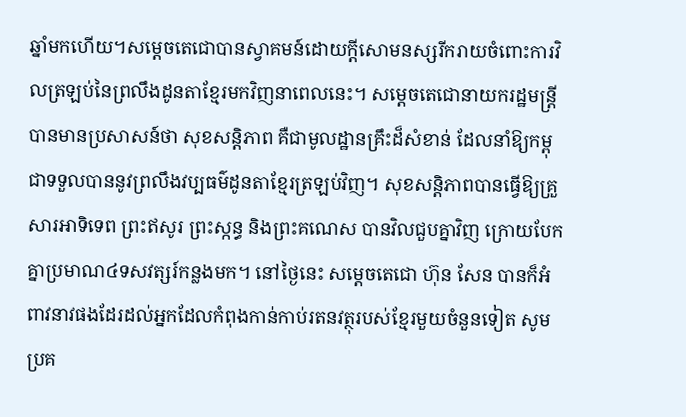ឆ្នាំមកហើយ។សម្តេចតេជោបានស្វាគមន៍ដោយក្តីសោមនស្សរីករាយចំពោះការវិលត្រឡប់នៃព្រលឹងដូនតាខ្មែរមកវិញនាពេលនេះ។ សម្តេចតេជោនាយករដ្ឋមន្ត្រីបានមានប្រសាសន៍ថា សុខសន្តិភាព គឺជាមូលដ្ឋានគ្រឹះដ៏សំខាន់ ដែលនាំឱ្យកម្ពុជាទទួលបាននូវព្រលឹងវប្បធម៌ដូនតាខ្មែរត្រឡប់វិញ។ សុខសន្តិភាពបានធ្វើឱ្យគ្រួសារអាទិទេព ព្រះឥសូរ ព្រះស្កន្ធ និងព្រះគណេស បានវិលជួបគ្នាវិញ ក្រោយបែកគ្នាប្រមាណ៤ទសវត្សរ៍កន្លងមក។ នៅថ្ងៃនេះ សម្តេចតេជោ ហ៊ុន សែន បានក៏អំពាវនាវផងដែរដល់អ្នកដែលកំពុងកាន់កាប់រតនវត្ថុរបស់ខ្មែរមួយចំនួនទៀត សូមប្រគ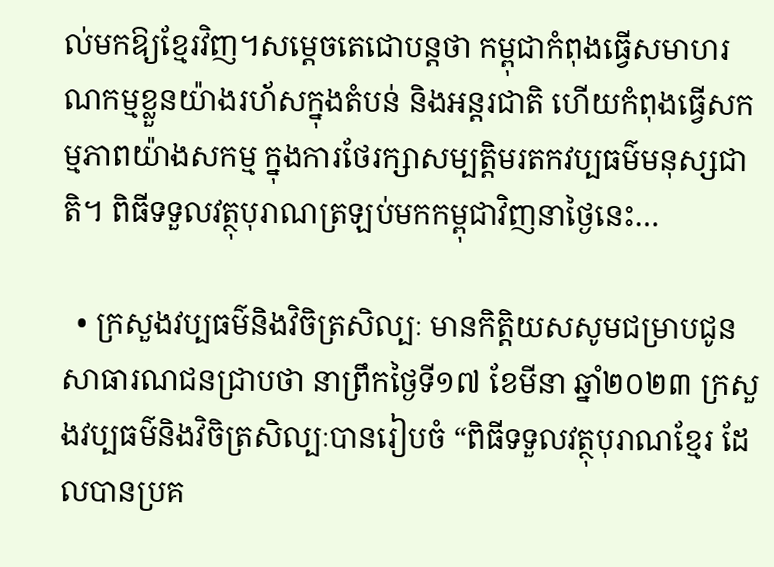ល់មកឱ្យខ្មែរវិញ។សម្តេចតេជោបន្តថា កម្ពុជាកំពុងធ្វើសមាហរណកម្មខ្លួនយ៉ាងរហ័សក្នុងតំបន់ និងអន្តរជាតិ ហើយកំពុងធ្វើសកម្មភាពយ៉ាងសកម្ម ក្នុងការថែរក្សាសម្បត្តិមរតកវប្បធម៌មនុស្សជាតិ។ ពិធីទទួលវត្ថុបុរាណត្រឡប់មកកម្ពុជាវិញនាថ្ងៃនេះ…

  • ក្រសួងវប្បធម៌និងវិចិត្រសិល្បៈ មានកិត្តិយសសូមជម្រាបជូនសាធារណជនជ្រាបថា នាព្រឹកថ្ងៃទី១៧ ខែមីនា ឆ្នាំ២០២៣ ក្រសួងវប្បធម៌និងវិចិត្រសិល្បៈបានរៀបចំ “ពិធីទទួលវត្ថុបុរាណខ្មែរ ដែលបានប្រគ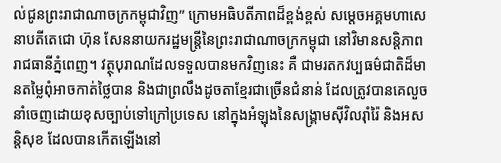ល់ជូនព្រះរាជាណាចក្រកម្ពុជាវិញ” ក្រោមអធិបតីភាពដ៏ខ្ពង់ខ្ពស់ សម្តេចអគ្គមហាសេនាបតីតេជោ ហ៊ុន សែននាយករដ្ឋមន្រ្តីនៃព្រះរាជាណាចក្រកម្ពុជា នៅវិមានសន្តិភាព រាជធានីភ្នំពេញ។ វត្ថុបុរាណដែលទទួលបានមកវិញនេះ គឺ ជាមរតកវប្បធម៌ជាតិដ៏មានតម្លៃពុំអាចកាត់ថ្លៃបាន និងជាព្រលឹងដូចតាខ្មែរជាច្រើនជំនាន់ ដែលត្រូវបានគេលួចនាំចេញដោយខុសច្បាប់ទៅក្រៅប្រទេស នៅក្នុងអំឡុងនៃសង្រ្គាមស៊ីវិលរ៉ាំរ៉ៃ និងអសន្តិសុខ ដែលបានកើតឡើងនៅ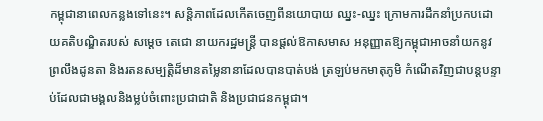កម្ពុជានាពេលកន្លងទៅនេះ។ សន្តិភាពដែលកើតចេញពីនយោបាយ ឈ្នះ-ឈ្នះ ក្រោមការដឹកនាំប្រកបដោយគតិបណ្ឌិតរបស់ សម្តេច តេជោ នាយករដ្ឋមន្រ្តី បានផ្តល់ឱកាសមាស អនុញ្ញាតឱ្យកម្ពុជាអាចនាំយកនូវព្រលឹងដូនតា និងរតនសម្បត្តិដ៏មានតម្លៃនានាដែលបានបាត់បង់ ត្រឡប់មកមាតុភូមិ កំណើតវិញជាបន្តបន្ទាប់ដែលជាមង្គលនិងម្លប់ចំពោះប្រជាជាតិ និងប្រជាជនកម្ពុជា។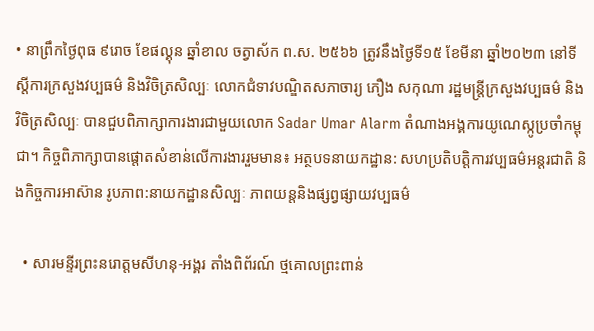• នាព្រឹកថ្ងៃពុធ ៩រោច ខែផល្គុន ឆ្នាំខាល ចត្វាស័ក ព.ស. ២៥៦៦ ត្រូវនឹងថ្ងៃទី១៥ ខែមីនា ឆ្នាំ២០២៣ នៅទីស្តីការក្រសួងវប្បធម៌ និងវិចិត្រសិល្បៈ លោកជំទាវបណ្ឌិតសភាចារ្យ ភឿង សកុណា រដ្ឋមន្រ្តីក្រសួងវប្បធម៌ និងវិចិត្រសិល្បៈ បានជួបពិភាក្សាការងារជាមួយលោក Sadar Umar Alarm តំណាងអង្គការយូណេស្កូប្រចាំកម្ពុជា។ កិច្ចពិភាក្សាបានផ្តោតសំខាន់លើការងាររួមមាន៖ អត្ថបទនាយកដ្ឋាន: សហប្រតិបត្តិការវប្បធម៌អន្តរជាតិ និងកិច្ចការអាស៊ាន រូបភាព:នាយកដ្ឋានសិល្បៈ ភាពយន្តនិងផ្សព្វផ្សាយវប្បធម៌

  • សារមន្ទីរព្រះនរោត្តមសីហនុ-អង្គរ តាំងពិព័រណ៍ ថ្មគោលព្រះពាន់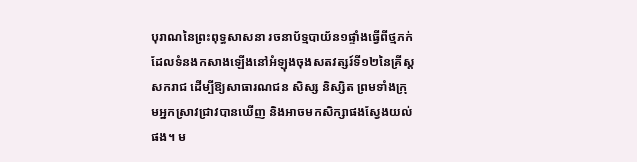បុរាណនៃព្រះពុទ្ធសាសនា រចនាប័ទ្មបាយ័ន១ផ្ទាំងធ្វើពីថ្មភក់ ដែលទំនងកសាងឡើងនៅអំឡុងចុងសតវត្សរ៍ទី១២នៃគ្រីស្ដសករាជ ដើម្បីឱ្យសាធារណជន សិស្ស និស្សិត ព្រមទាំងក្រុមអ្នកស្រាវជ្រាវបានឃើញ និងអាចមកសិក្សាផងស្វែងយល់ផង។ ម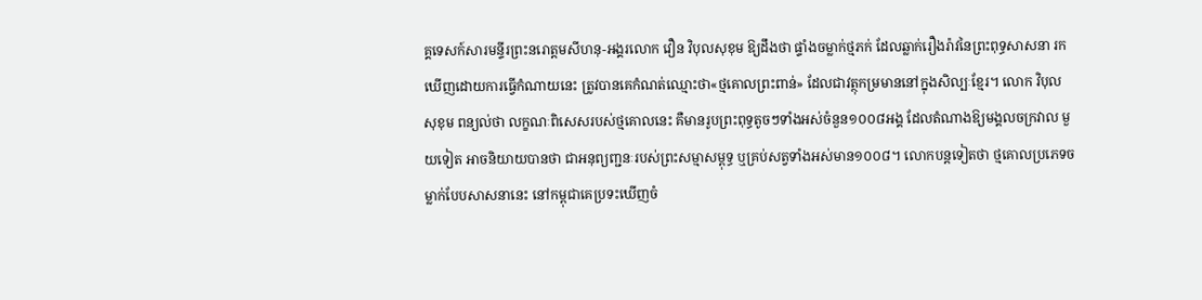គ្គទេសក៍សារមន្ទីរព្រះនរោត្តមសីហនុ-អង្គរលោក វឿន វិបុលសុខុម ឱ្យដឹងថា ផ្ទាំងចម្លាក់ថ្មភក់ ដែលឆ្លាក់រឿងរ៉ាវនៃព្រះពុទ្ធសាសនា រកឃើញដោយការធ្វើកំណាយនេះ ត្រូវបានគេកំណត់ឈ្មោះថា«ថ្មគោលព្រះពាន់» ដែលជាវត្ថុកម្រមាននៅក្នុងសិល្បៈខ្មែរ។ លោក វិបុលសុខុម ពន្យល់ថា លក្ខណៈពិសេសរបស់ថ្មគោលនេះ គឺមានរូបព្រះពុទ្ធតូចៗទាំងអស់ចំនួន១០០៨អង្គ ដែលតំណាងឱ្យមង្គលចក្រវាល មួយទៀត អាចនិយាយបានថា ជាអនុព្យញ្ជនៈរបស់ព្រះសម្មាសម្ពុទ្ធ ឬគ្រប់សត្វទាំងអស់មាន១០០៨។ លោកបន្តទៀតថា ថ្មគោលប្រភេទចម្លាក់បែបសាសនានេះ នៅកម្ពុជាគេប្រទះឃើញចំ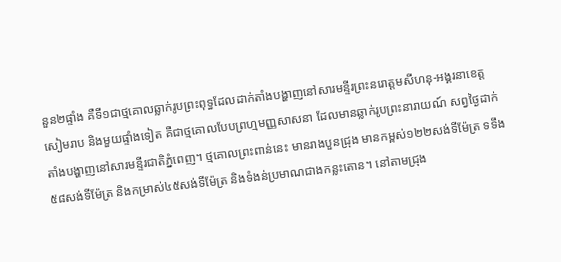នួន២ផ្ទាំង គឺទី១ជាថ្មគោលឆ្លាក់រូបព្រះពុទ្ធដែលដាក់តាំងបង្ហាញនៅសារមន្ទីរព្រះនរោត្តមសីហនុ-អង្គរនាខេត្តសៀមរាប និងមួយផ្ទាំងទៀត គឺជាថ្មគោលបែបព្រហ្មមញ្ញសាសនា ដែលមានឆ្លាក់រូបព្រះនារាយណ៍ សព្វថ្ងៃដាក់តាំងបង្ហាញនៅសារមន្ទីរជាតិភ្នំពេញ។ ថ្មគោលព្រះពាន់នេះ មានរាងបួនជ្រុង មានកម្ពស់១២២សង់ទីម៉ែត្រ ទទឹង៥៨សង់ទីម៉ែត្រ និងកម្រាស់៤៥សង់ទីម៉ែត្រ និងទំងន់ប្រមាណជាងកន្លះតោន។ នៅតាមជ្រុង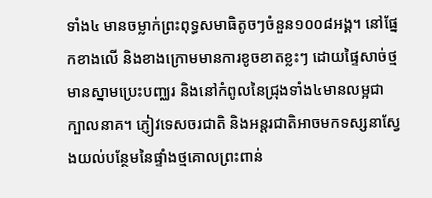ទាំង៤ មានចម្លាក់ព្រះពុទ្ធសមាធិតូចៗចំនួន១០០៨អង្គ។ នៅផ្នែកខាងលើ និងខាងក្រោមមានការខូចខាតខ្លះៗ ដោយផ្ទៃសាច់ថ្មមានស្នាមប្រេះបញ្ឈរ និងនៅកំពូលនៃជ្រុងទាំង៤មានលម្អជាក្បាលនាគ។ ភ្ញៀវទេសចរជាតិ និងអន្តរជាតិអាចមកទស្សនាស្វែងយល់បន្ថែមនៃផ្ទាំងថ្មគោលព្រះពាន់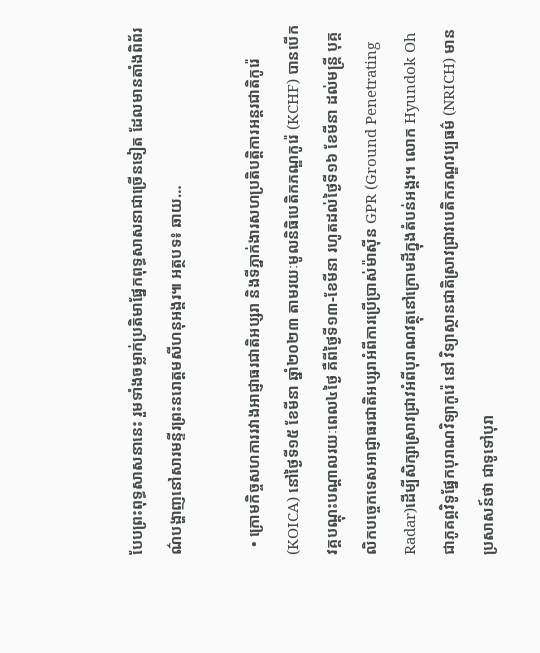បែបព្រះពុទ្ធសាសនានេះ រួមទាំងចម្លាក់ប្រតិមាផ្នែកពុទ្ធសាសនាជាច្រើនទៀត ដែលមានតាំងពិព័រណ៌បង្ហាញនៅសារមន្ទីរព្រះនរោត្តមសីហនុអង្គរ៕ អត្ថបទ៖ ឆាយ…

  • ក្រោមកិច្ចសហការរវាងអាជ្ញាធរជាតិអប្សរា និងទីភ្នាក់ងារសហប្រតិបត្តិការអន្តរជាតិកូរ៉េ(KOICA) នៅថ្ងៃទី១៥ ខែមីនា ឆ្នាំ២០២៣ តាមរយៈមូលនិធិបេតិកភណ្ឌកូរ៉េ (KCHF) បានបើកវគ្គបណ្តុះបណ្តាលរយៈពេល៤ថ្ងៃ គឺពីថ្ងៃទី១៣-ខែមីនា រហូតដល់ថ្ងៃទី១៦ ខែមីនា ដល់មន្ត្រី បុគ្គលិកបច្ចេកទេសអាជ្ញាធរជាតិអប្សរាអំពីការប្រើប្រាស់ម៉ាស៊ីន GPR (Ground Penetrating Radar)ដើម្បីសិក្សាស្រាវជ្រាវអំពីបុរាណវត្ថុនៅក្រោមដីក្នុងតំបន់អង្គរ។ លោក Hyundok Oh ជាភូគព្ភវិទូផ្នែកបុរាណវិទ្យាកូរ៉េ នៅ វិទ្យាស្ថានជាតិស្រាវជ្រាវបេតិកភណ្ឌវប្បធម៌ (NRICH) មានប្រសាសន៍ថា ជាទូទៅបុរា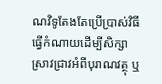ណវិទូតែងតែប្រើប្រាស់វិធីធ្វើកំណាយដើម្បីសិក្សាស្រាវជ្រាវអំពីបុរាណវត្ថុ ឬ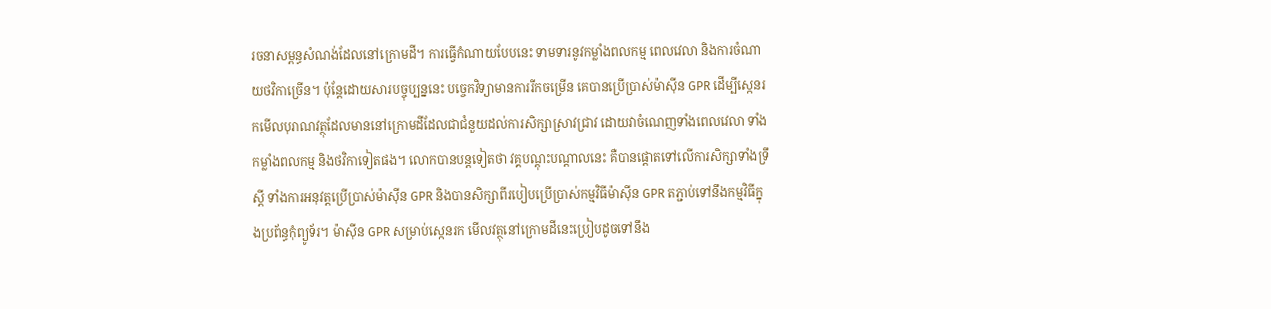រចនាសម្ពន្ធសំណង់ដែលនៅក្រោមដី។ ការធ្វើកំណាយបែបនេះ ទាមទារនូវកម្លាំងពលកម្ម ពេលវេលា និងការចំណាយថវិកាច្រើន។ ប៉ុន្តែដោយសារបច្ចុប្បន្ននេះ បច្ចេកវិទ្យាមានការរីកចម្រើន គេបានប្រើប្រាស់ម៉ាស៊ីន GPR ដើម្បីស្កេនរកមើលបុរាណវត្ថុដែលមាននៅក្រោមដីដែលជាជំនួយដល់ការសិក្សាស្រាវជ្រាវ ដោយវាចំណេញទាំងពេលវេលា ទាំងកម្លាំងពលកម្ម និងថវិកាទៀតផង។ លោកបានបន្តទៀតថា វគ្គបណ្តុះបណ្តាលនេះ គឺបានផ្តោតទៅលើការសិក្សាទាំងទ្រឹស្តី ទាំងការអនុវត្តប្រើប្រាស់ម៉ាស៊ីន GPR និងបានសិក្សាពីរបៀបប្រើប្រាស់កម្មវិធីម៉ាស៊ីន GPR តភ្ជាប់ទៅនឹងកម្មវិធីក្នុងប្រព័ន្ធកុំព្យូទ័រ។ ម៉ាស៊ីន GPR សម្រាប់ស្កេនរក មើលវត្ថុនៅក្រោមដីនេះប្រៀបដូចទៅនឹង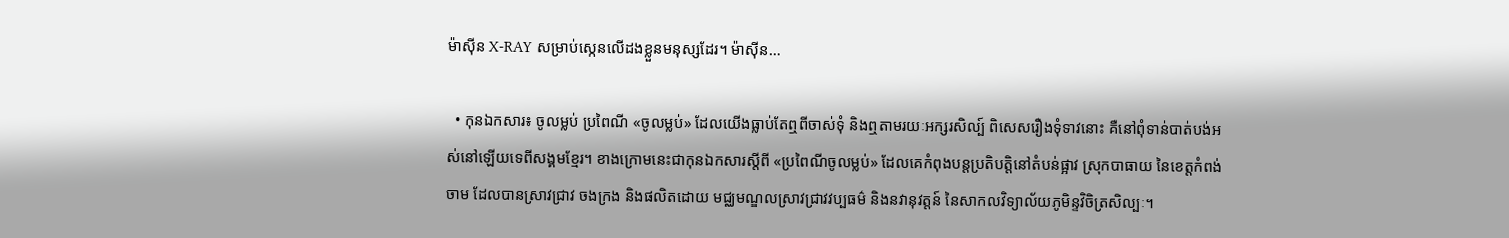ម៉ាស៊ីន X-RAY សម្រាប់ស្កេនលើដងខ្លួនមនុស្សដែរ។ ម៉ាស៊ីន…

  • កុនឯកសារ៖ ចូលម្លប់ ប្រពៃណី «ចូលម្លប់» ដែលយើងធ្លាប់តែឮពីចាស់ទុំ និងឮតាមរយៈអក្សរសិល្ប៍ ពិសេសរឿងទុំទាវនោះ គឺនៅពុំទាន់បាត់បង់អស់នៅឡើយទេពីសង្គមខ្មែរ។ ខាងក្រោមនេះជាកុនឯកសារស្តីពី «ប្រពៃណីចូលម្លប់» ដែលគេកំពុងបន្តប្រតិបត្តិនៅតំបន់ផ្អាវ ស្រុកបាធាយ នៃខេត្តកំពង់ចាម ដែលបានស្រាវជ្រាវ ចងក្រង និងផលិតដោយ មជ្ឈមណ្ឌលស្រាវជ្រាវវប្បធម៌ និងនវានុវត្តន៍ នៃសាកលវិទ្យាល័យភូមិន្ទវិចិត្រសិល្បៈ។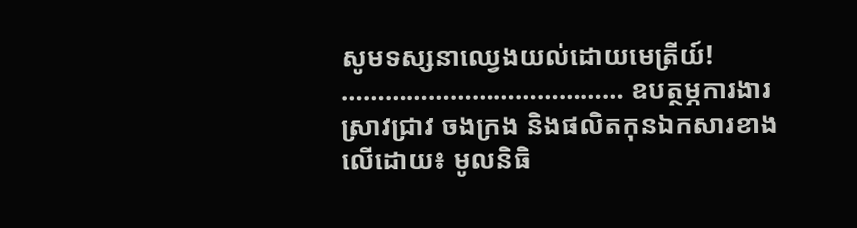សូមទស្សនាឈ្វេងយល់ដោយមេត្រីយ៍! ………………………………… ឧបត្ថម្ភការងារស្រាវជ្រាវ ចងក្រង និងផលិតកុនឯកសារខាងលើដោយ៖ មូលនិធិ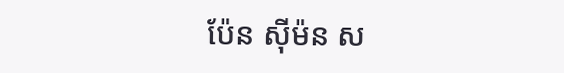ប៉ែន ស៊ីម៉ន ស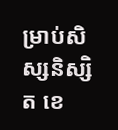ម្រាប់សិស្សនិស្សិត ខេ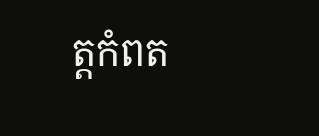ត្តកំពត